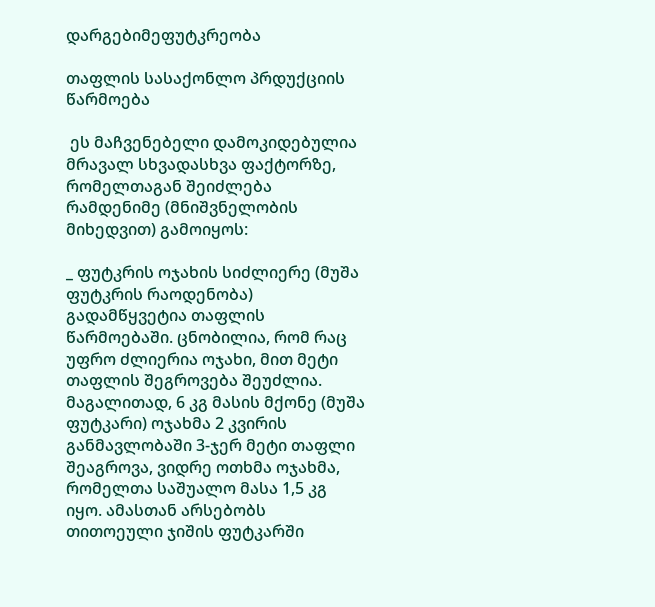დარგებიმეფუტკრეობა

თაფლის სასაქონლო პრდუქციის წარმოება

 ეს მაჩვენებელი დამოკიდებულია მრავალ სხვადასხვა ფაქტორზე, რომელთაგან შეიძლება რამდენიმე (მნიშვნელობის მიხედვით) გამოიყოს:

_ ფუტკრის ოჯახის სიძლიერე (მუშა ფუტკრის რაოდენობა) გადამწყვეტია თაფლის წარმოებაში. ცნობილია, რომ რაც უფრო ძლიერია ოჯახი, მით მეტი თაფლის შეგროვება შეუძლია. მაგალითად, 6 კგ მასის მქონე (მუშა ფუტკარი) ოჯახმა 2 კვირის განმავლობაში 3-ჯერ მეტი თაფლი შეაგროვა, ვიდრე ოთხმა ოჯახმა, რომელთა საშუალო მასა 1,5 კგ იყო. ამასთან არსებობს თითოეული ჯიშის ფუტკარში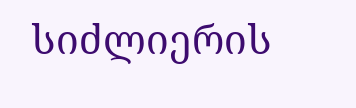სიძლიერის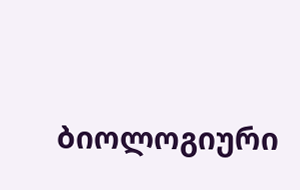ბიოლოგიური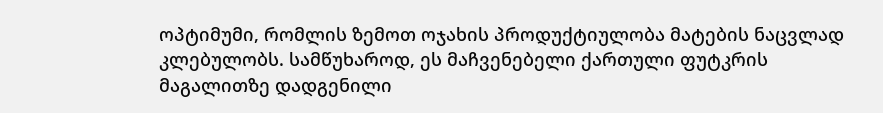ოპტიმუმი, რომლის ზემოთ ოჯახის პროდუქტიულობა მატების ნაცვლად კლებულობს. სამწუხაროდ, ეს მაჩვენებელი ქართული ფუტკრის მაგალითზე დადგენილი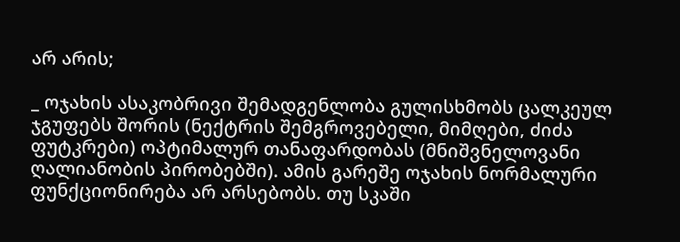არ არის;

_ ოჯახის ასაკობრივი შემადგენლობა გულისხმობს ცალკეულ ჯგუფებს შორის (ნექტრის შემგროვებელი, მიმღები, ძიძა ფუტკრები) ოპტიმალურ თანაფარდობას (მნიშვნელოვანი ღალიანობის პირობებში). ამის გარეშე ოჯახის ნორმალური ფუნქციონირება არ არსებობს. თუ სკაში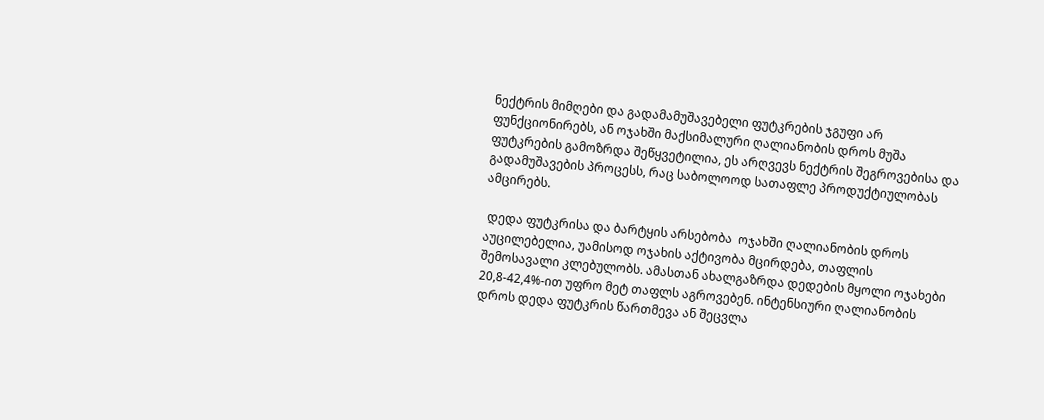ნექტრის მიმღები და გადამამუშავებელი ფუტკრების ჯგუფი არ ფუნქციონირებს, ან ოჯახში მაქსიმალური ღალიანობის დროს მუშა ფუტკრების გამოზრდა შეწყვეტილია, ეს არღვევს ნექტრის შეგროვებისა და გადამუშავების პროცესს, რაც საბოლოოდ სათაფლე პროდუქტიულობას ამცირებს.

 დედა ფუტკრისა და ბარტყის არსებობა  ოჯახში ღალიანობის დროს აუცილებელია, უამისოდ ოჯახის აქტივობა მცირდება, თაფლის შემოსავალი კლებულობს. ამასთან ახალგაზრდა დედების მყოლი ოჯახები 20,8-42,4%-ით უფრო მეტ თაფლს აგროვებენ. ინტენსიური ღალიანობის დროს დედა ფუტკრის წართმევა ან შეცვლა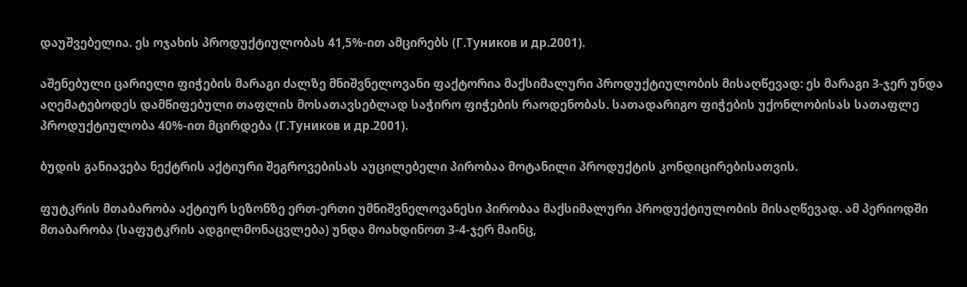დაუშვებელია. ეს ოჯახის პროდუქტიულობას 41,5%-ით ამცირებს (Г.Туников и др.2001).

აშენებული ცარიელი ფიჭების მარაგი ძალზე მნიშვნელოვანი ფაქტორია მაქსიმალური პროდუქტიულობის მისაღწევად: ეს მარაგი 3-ჯერ უნდა აღემატებოდეს დამწიფებული თაფლის მოსათავსებლად საჭირო ფიჭების რაოდენობას. სათადარიგო ფიჭების უქონლობისას სათაფლე პროდუქტიულობა 40%-ით მცირდება (Г.Туников и др.2001).

ბუდის განიავება ნექტრის აქტიური შეგროვებისას აუცილებელი პირობაა მოტანილი პროდუქტის კონდიცირებისათვის.

ფუტკრის მთაბარობა აქტიურ სეზონზე ერთ-ერთი უმნიშვნელოვანესი პირობაა მაქსიმალური პროდუქტიულობის მისაღწევად. ამ პერიოდში მთაბარობა (საფუტკრის ადგილმონაცვლება) უნდა მოახდინოთ 3-4-ჯერ მაინც,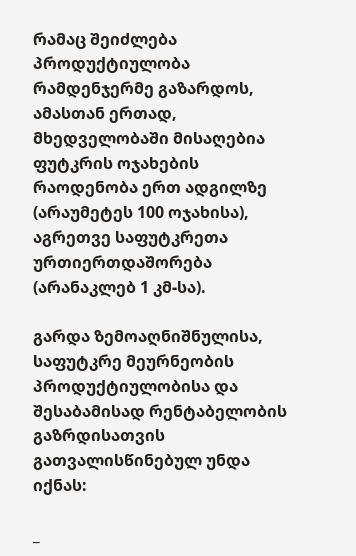რამაც შეიძლება პროდუქტიულობა რამდენჯერმე გაზარდოს, ამასთან ერთად, მხედველობაში მისაღებია ფუტკრის ოჯახების რაოდენობა ერთ ადგილზე (არაუმეტეს 100 ოჯახისა), აგრეთვე საფუტკრეთა ურთიერთდაშორება (არანაკლებ 1 კმ-სა).

გარდა ზემოაღნიშნულისა, საფუტკრე მეურნეობის პროდუქტიულობისა და შესაბამისად რენტაბელობის გაზრდისათვის გათვალისწინებულ უნდა იქნას:

_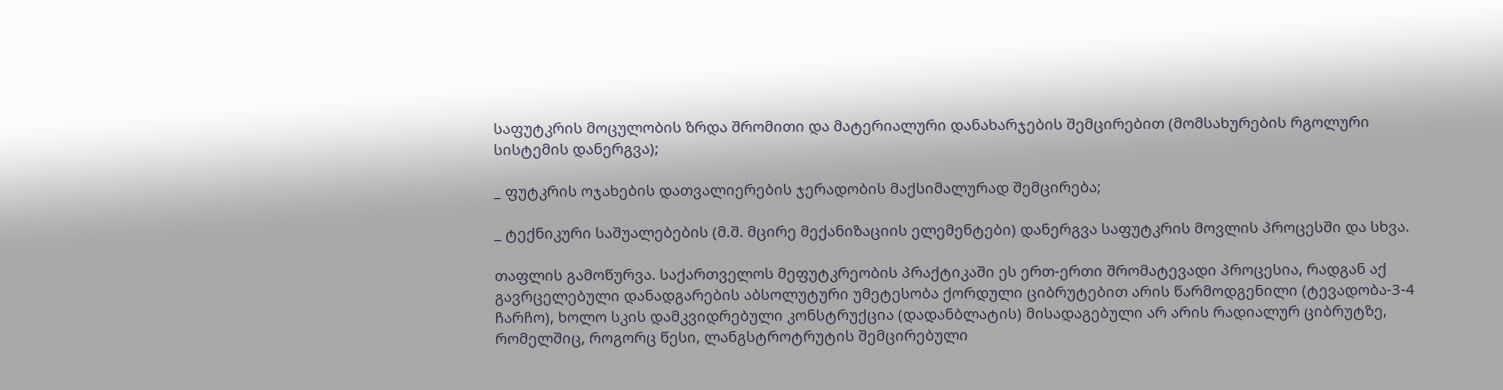საფუტკრის მოცულობის ზრდა შრომითი და მატერიალური დანახარჯების შემცირებით (მომსახურების რგოლური სისტემის დანერგვა);

_ ფუტკრის ოჯახების დათვალიერების ჯერადობის მაქსიმალურად შემცირება;

_ ტექნიკური საშუალებების (მ.შ. მცირე მექანიზაციის ელემენტები) დანერგვა საფუტკრის მოვლის პროცესში და სხვა.

თაფლის გამოწურვა. საქართველოს მეფუტკრეობის პრაქტიკაში ეს ერთ-ერთი შრომატევადი პროცესია, რადგან აქ გავრცელებული დანადგარების აბსოლუტური უმეტესობა ქორდული ციბრუტებით არის წარმოდგენილი (ტევადობა-3-4 ჩარჩო), ხოლო სკის დამკვიდრებული კონსტრუქცია (დადანბლატის) მისადაგებული არ არის რადიალურ ციბრუტზე, რომელშიც, როგორც წესი, ლანგსტროტრუტის შემცირებული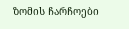ზომის ჩარჩოები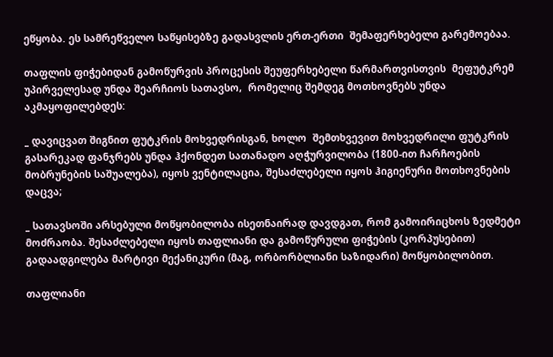ეწყობა. ეს სამრეწველო საწყისებზე გადასვლის ერთ-ერთი  შემაფერხებელი გარემოებაა.

თაფლის ფიჭებიდან გამოწურვის პროცესის შეუფერხებელი წარმართვისთვის  მეფუტკრემ უპირველესად უნდა შეარჩიოს სათავსო,  რომელიც შემდეგ მოთხოვნებს უნდა აკმაყოფილებდეს:

_ დავიცვათ შიგნით ფუტკრის მოხვედრისგან, ხოლო  შემთხვევით მოხვედრილი ფუტკრის გასარეკად ფანჯრებს უნდა ჰქონდეთ სათანადო აღჭურვილობა (1800-ით ჩარჩოების მობრუნების საშუალება), იყოს ვენტილაცია, შესაძლებელი იყოს ჰიგიენური მოთხოვნების დაცვა;

_ სათავსოში არსებული მოწყობილობა ისეთნაირად დავდგათ, რომ გამოირიცხოს ზედმეტი მოძრაობა. შესაძლებელი იყოს თაფლიანი და გამოწურული ფიჭების (კორპუსებით) გადაადგილება მარტივი მექანიკური (მაგ, ორბორბლიანი საზიდარი) მოწყობილობით.

თაფლიანი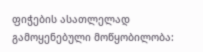ფიჭების ასათლელად გამოყენებული მოწყობილობა: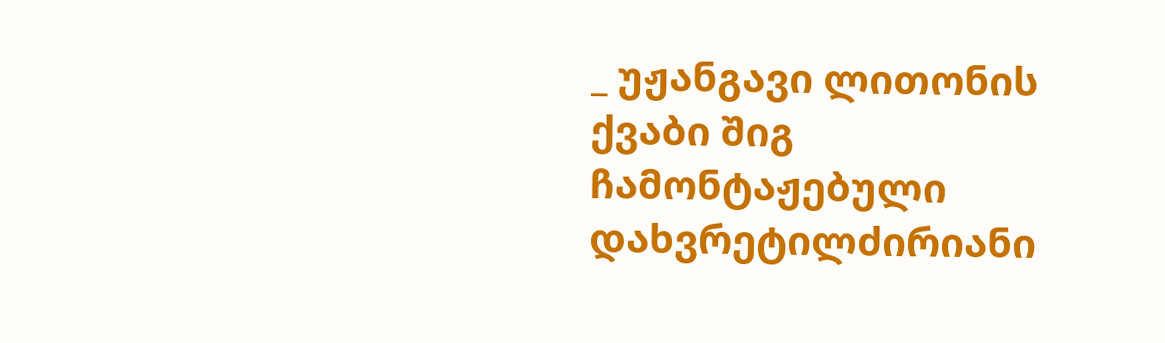_ უჟანგავი ლითონის ქვაბი შიგ ჩამონტაჟებული დახვრეტილძირიანი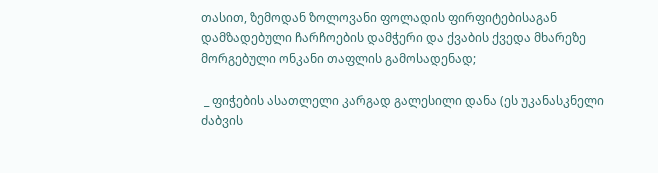თასით, ზემოდან ზოლოვანი ფოლადის ფირფიტებისაგან დამზადებული ჩარჩოების დამჭერი და ქვაბის ქვედა მხარეზე მორგებული ონკანი თაფლის გამოსადენად;

 _ ფიჭების ასათლელი კარგად გალესილი დანა (ეს უკანასკნელი ძაბვის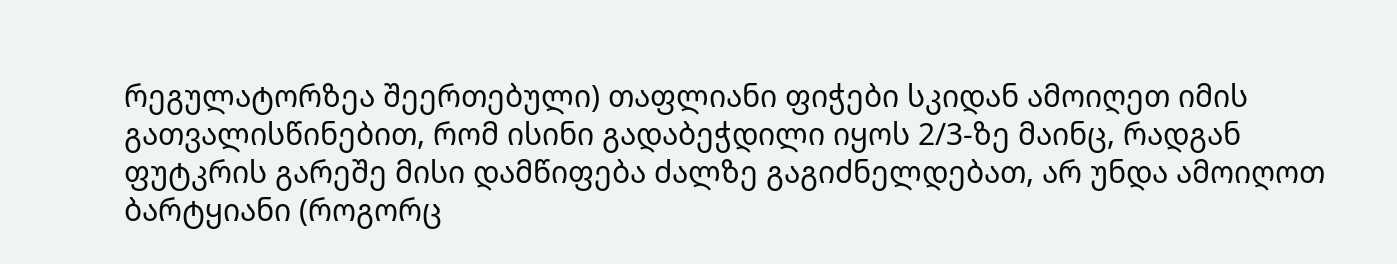რეგულატორზეა შეერთებული) თაფლიანი ფიჭები სკიდან ამოიღეთ იმის გათვალისწინებით, რომ ისინი გადაბეჭდილი იყოს 2/3-ზე მაინც, რადგან ფუტკრის გარეშე მისი დამწიფება ძალზე გაგიძნელდებათ, არ უნდა ამოიღოთ ბარტყიანი (როგორც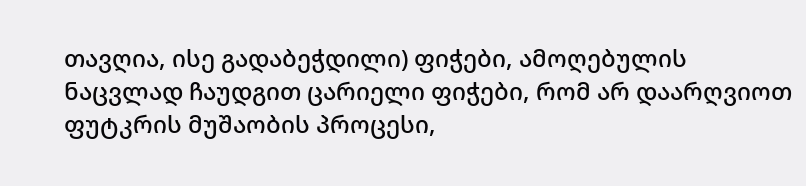თავღია, ისე გადაბეჭდილი) ფიჭები, ამოღებულის ნაცვლად ჩაუდგით ცარიელი ფიჭები, რომ არ დაარღვიოთ ფუტკრის მუშაობის პროცესი,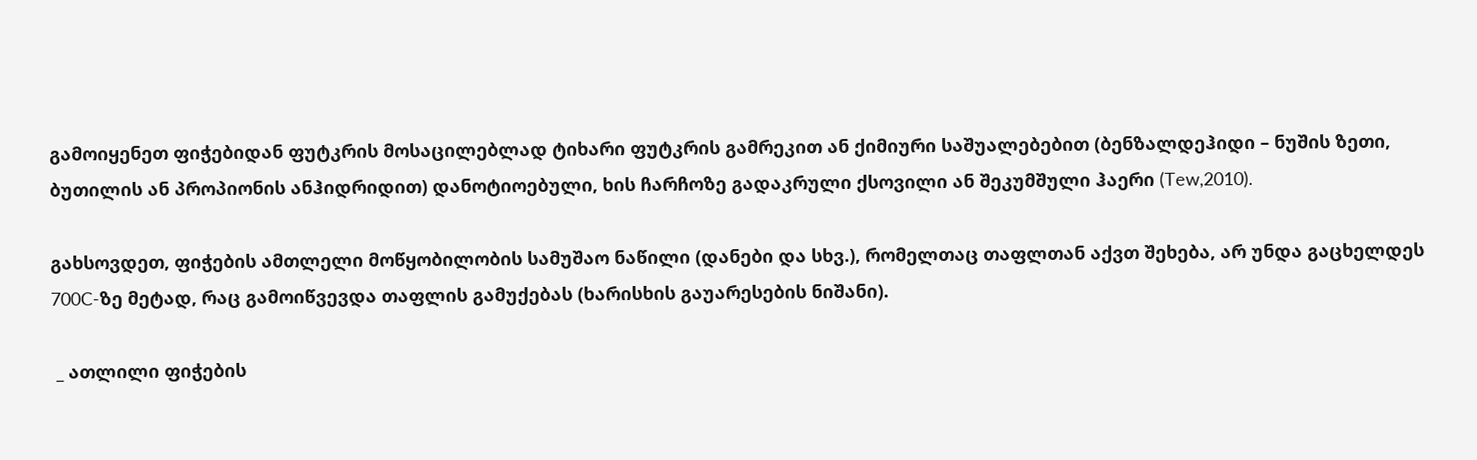გამოიყენეთ ფიჭებიდან ფუტკრის მოსაცილებლად ტიხარი ფუტკრის გამრეკით ან ქიმიური საშუალებებით (ბენზალდეჰიდი – ნუშის ზეთი, ბუთილის ან პროპიონის ანჰიდრიდით) დანოტიოებული, ხის ჩარჩოზე გადაკრული ქსოვილი ან შეკუმშული ჰაერი (Tew,2010).

გახსოვდეთ, ფიჭების ამთლელი მოწყობილობის სამუშაო ნაწილი (დანები და სხვ.), რომელთაც თაფლთან აქვთ შეხება, არ უნდა გაცხელდეს 700C-ზე მეტად, რაც გამოიწვევდა თაფლის გამუქებას (ხარისხის გაუარესების ნიშანი).

 _ ათლილი ფიჭების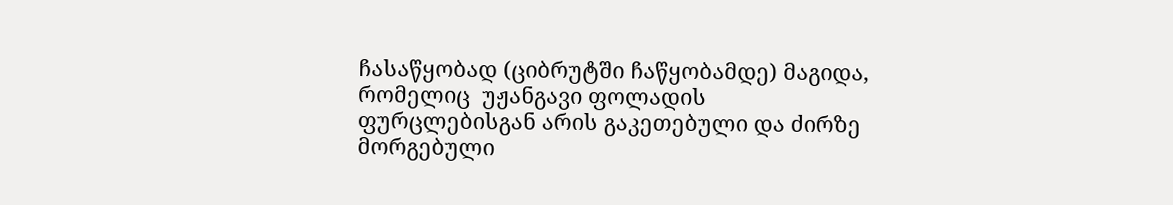ჩასაწყობად (ციბრუტში ჩაწყობამდე) მაგიდა, რომელიც  უჟანგავი ფოლადის ფურცლებისგან არის გაკეთებული და ძირზე მორგებული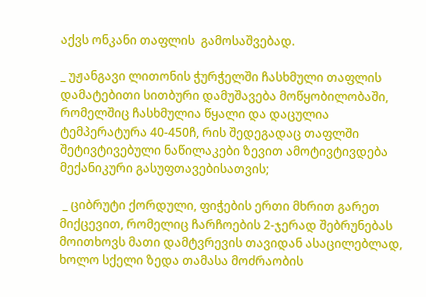აქვს ონკანი თაფლის  გამოსაშვებად.

_ უჟანგავი ლითონის ჭურჭელში ჩასხმული თაფლის დამატებითი სითბური დამუშავება მოწყობილობაში, რომელშიც ჩასხმულია წყალი და დაცულია ტემპერატურა 40-450ჩ, რის შედეგადაც თაფლში შეტივტივებული ნაწილაკები ზევით ამოტივტივდება მექანიკური გასუფთავებისათვის;

 _ ციბრუტი ქორდული, ფიჭების ერთი მხრით გარეთ მიქცევით, რომელიც ჩარჩოების 2-ჯერად შებრუნებას მოითხოვს მათი დამტვრევის თავიდან ასაცილებლად, ხოლო სქელი ზედა თამასა მოძრაობის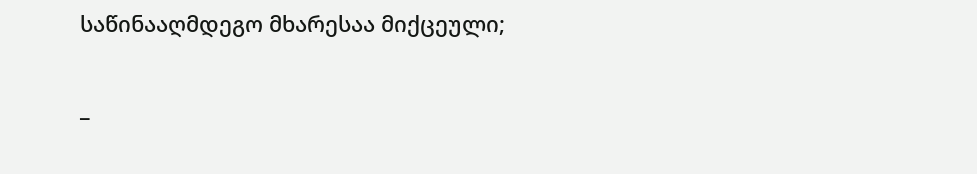საწინააღმდეგო მხარესაა მიქცეული;

_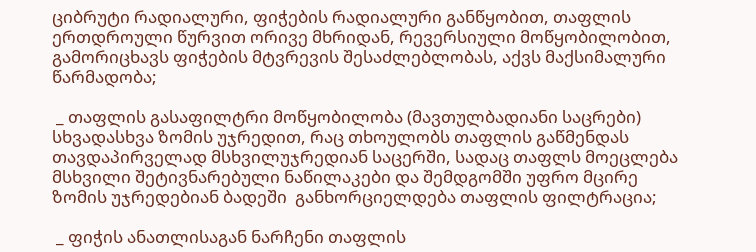ციბრუტი რადიალური, ფიჭების რადიალური განწყობით, თაფლის ერთდროული წურვით ორივე მხრიდან, რევერსიული მოწყობილობით, გამორიცხავს ფიჭების მტვრევის შესაძლებლობას, აქვს მაქსიმალური წარმადობა;

 _ თაფლის გასაფილტრი მოწყობილობა (მავთულბადიანი საცრები) სხვადასხვა ზომის უჯრედით, რაც თხოულობს თაფლის გაწმენდას თავდაპირველად მსხვილუჯრედიან საცერში, სადაც თაფლს მოეცლება მსხვილი შეტივნარებული ნაწილაკები და შემდგომში უფრო მცირე ზომის უჯრედებიან ბადეში  განხორციელდება თაფლის ფილტრაცია;

 _ ფიჭის ანათლისაგან ნარჩენი თაფლის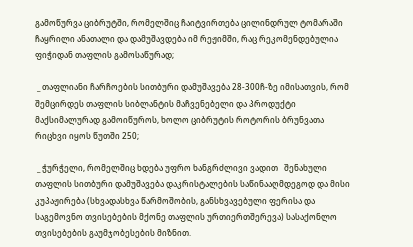გამოწურვა ციბრუტში, რომელშიც ჩაიტვირთება ცილინდრულ ტომარაში ჩაყრილი ანათალი და დამუშავდება იმ რეჟიმში, რაც რეკომენდებულია ფიჭიდან თაფლის გამოსაწურად;

 _ თაფლიანი ჩარჩოების სითბური დამუშავება 28-300ჩ-ზე იმისათვის, რომ შემცირდეს თაფლის სიბლანტის მაჩვენებელი და პროდუქტი მაქსიმალურად გამოიწუროს, ხოლო ციბრუტის როტორის ბრუნვათა რიცხვი იყოს წუთში 250;

 _ ჭურჭელი, რომელშიც ხდება უფრო ხანგრძლივი ვადით   შენახული თაფლის სითბური დამუშავება დაკრისტალების საწინააღმდეგოდ და მისი კუპაჟირება (სხვადასხვა წარმოშობის, განსხვავებული ფერისა და საგემოვნო თვისებების მქონე თაფლის ურთიერთშერევა) სასაქონლო თვისებების გაუმჯობესების მიზნით.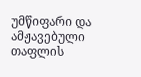უმწიფარი და ამჟავებული თაფლის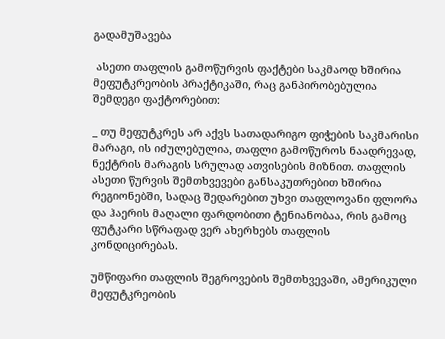გადამუშავება

 ასეთი თაფლის გამოწურვის ფაქტები საკმაოდ ხშირია მეფუტკრეობის პრაქტიკაში, რაც განპირობებულია შემდეგი ფაქტორებით:

_ თუ მეფუტკრეს არ აქვს სათადარიგო ფიჭების საკმარისი მარაგი, ის იძულებულია, თაფლი გამოწუროს ნაადრევად, ნექტრის მარაგის სრულად ათვისების მიზნით. თაფლის ასეთი წურვის შემთხვევები განსაკუთრებით ხშირია რეგიონებში, სადაც შედარებით უხვი თაფლოვანი ფლორა და ჰაერის მაღალი ფარდობითი ტენიანობაა, რის გამოც ფუტკარი სწრაფად ვერ ახერხებს თაფლის კონდიცირებას.

უმწიფარი თაფლის შეგროვების შემთხვევაში, ამერიკული მეფუტკრეობის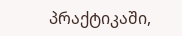პრაქტიკაში,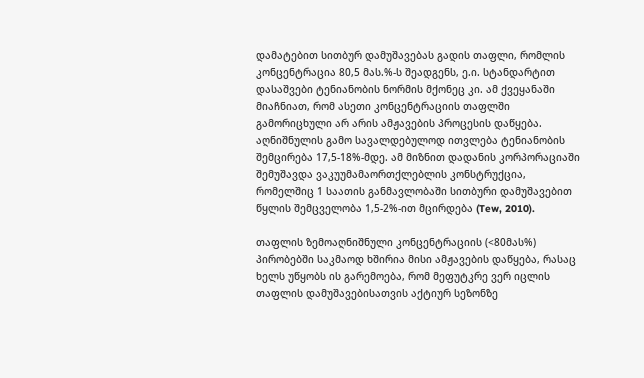დამატებით სითბურ დამუშავებას გადის თაფლი, რომლის კონცენტრაცია 80,5 მას.%-ს შეადგენს, ე.ი. სტანდარტით დასაშვები ტენიანობის ნორმის მქონეც კი. ამ ქვეყანაში მიაჩნიათ, რომ ასეთი კონცენტრაციის თაფლში გამორიცხული არ არის ამჟავების პროცესის დაწყება. აღნიშნულის გამო სავალდებულოდ ითვლება ტენიანობის შემცირება 17,5-18%-მდე. ამ მიზნით დადანის კორპორაციაში შემუშავდა ვაკუუმამაორთქლებლის კონსტრუქცია, რომელშიც 1 საათის განმავლობაში სითბური დამუშავებით წყლის შემცველობა 1,5-2%-ით მცირდება (Tew, 2010).

თაფლის ზემოაღნიშნული კონცენტრაციის (<80მას%) პირობებში საკმაოდ ხშირია მისი ამჟავების დაწყება, რასაც ხელს უწყობს ის გარემოება, რომ მეფუტკრე ვერ იცლის თაფლის დამუშავებისათვის აქტიურ სეზონზე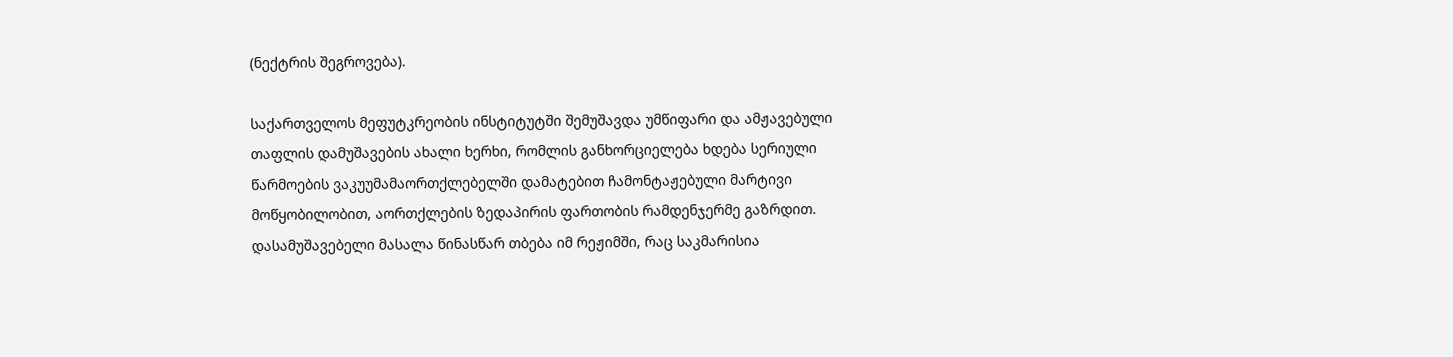(ნექტრის შეგროვება).

საქართველოს მეფუტკრეობის ინსტიტუტში შემუშავდა უმწიფარი და ამჟავებული თაფლის დამუშავების ახალი ხერხი, რომლის განხორციელება ხდება სერიული წარმოების ვაკუუმამაორთქლებელში დამატებით ჩამონტაჟებული მარტივი მოწყობილობით, აორთქლების ზედაპირის ფართობის რამდენჯერმე გაზრდით. დასამუშავებელი მასალა წინასწარ თბება იმ რეჟიმში, რაც საკმარისია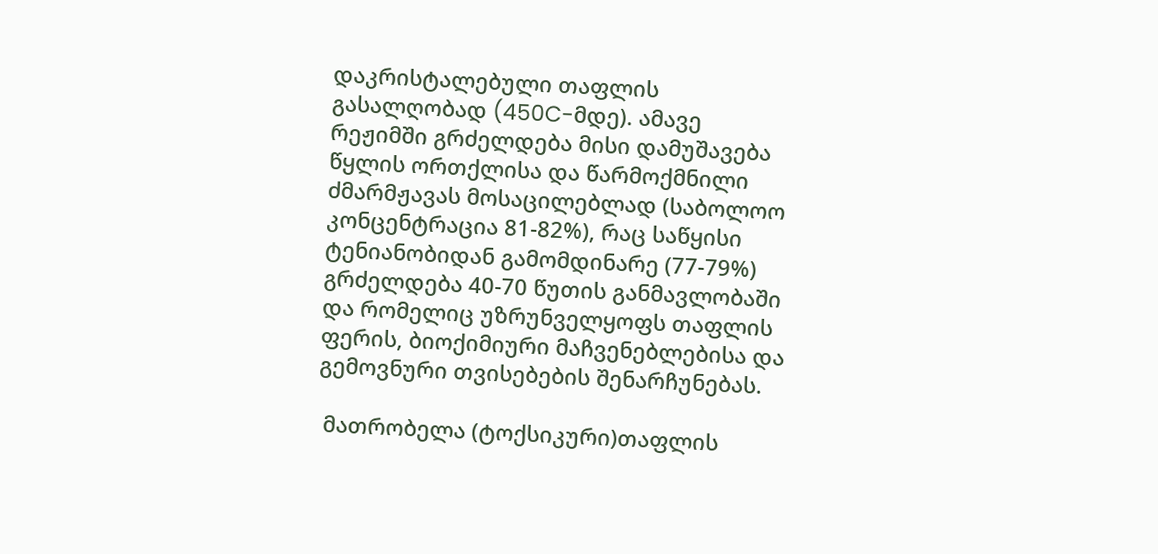დაკრისტალებული თაფლის გასალღობად (450C-მდე). ამავე რეჟიმში გრძელდება მისი დამუშავება წყლის ორთქლისა და წარმოქმნილი ძმარმჟავას მოსაცილებლად (საბოლოო კონცენტრაცია 81-82%), რაც საწყისი ტენიანობიდან გამომდინარე (77-79%) გრძელდება 40-70 წუთის განმავლობაში და რომელიც უზრუნველყოფს თაფლის ფერის, ბიოქიმიური მაჩვენებლებისა და გემოვნური თვისებების შენარჩუნებას.

 მათრობელა (ტოქსიკური)თაფლის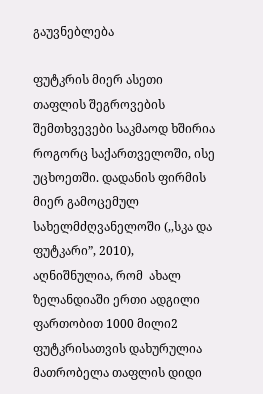გაუვნებლება

ფუტკრის მიერ ასეთი თაფლის შეგროვების შემთხვევები საკმაოდ ხშირია როგორც საქართველოში, ისე უცხოეთში. დადანის ფირმის მიერ გამოცემულ სახელმძღვანელოში (,,სკა და ფუტკარი”, 2010), აღნიშნულია, რომ  ახალ ზელანდიაში ერთი ადგილი ფართობით 1000 მილი2 ფუტკრისათვის დახურულია მათრობელა თაფლის დიდი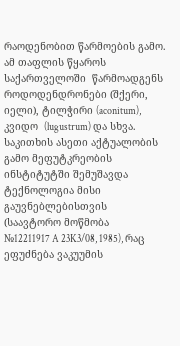რაოდენობით წარმოების გამო. ამ თაფლის წყაროს საქართველოში  წარმოადგენს როდოდენდრონები (შქერი, იელი), ტილჭირი (aconitum), კვიდო  (lugustrum) და სხვა. საკითხის ასეთი აქტუალობის გამო მეფუტკრეობის ინსტიტუტში შემუშავდა ტექნოლოგია მისი გაუვნებლებისთვის (საავტორო მოწმობა №12211917 A 23K3/08, 1985), რაც ეფუძნება ვაკუუმის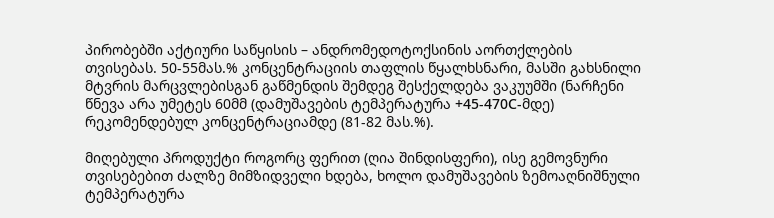პირობებში აქტიური საწყისის – ანდრომედოტოქსინის აორთქლების თვისებას. 50-55მას.% კონცენტრაციის თაფლის წყალხსნარი, მასში გახსნილი მტვრის მარცვლებისგან გაწმენდის შემდეგ შესქელდება ვაკუუმში (ნარჩენი წნევა არა უმეტეს 60მმ (დამუშავების ტემპერატურა +45-470С-მდე) რეკომენდებულ კონცენტრაციამდე (81-82 მას.%).

მიღებული პროდუქტი როგორც ფერით (ღია შინდისფერი), ისე გემოვნური თვისებებით ძალზე მიმზიდველი ხდება, ხოლო დამუშავების ზემოაღნიშნული ტემპერატურა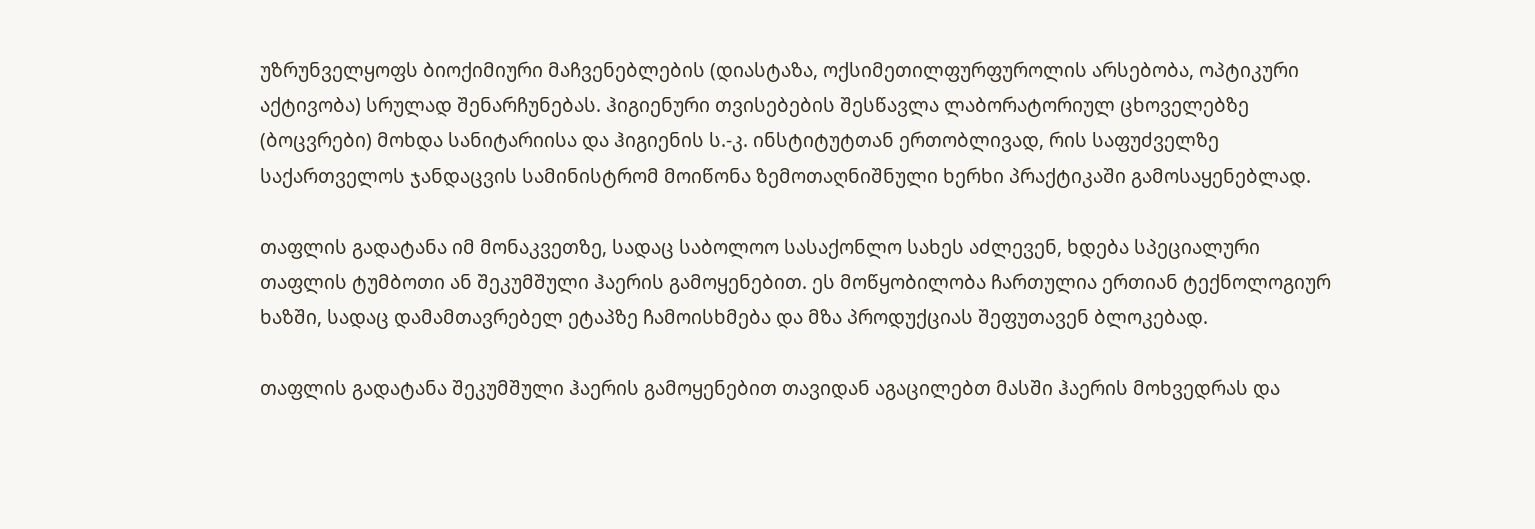უზრუნველყოფს ბიოქიმიური მაჩვენებლების (დიასტაზა, ოქსიმეთილფურფუროლის არსებობა, ოპტიკური აქტივობა) სრულად შენარჩუნებას. ჰიგიენური თვისებების შესწავლა ლაბორატორიულ ცხოველებზე (ბოცვრები) მოხდა სანიტარიისა და ჰიგიენის ს.-კ. ინსტიტუტთან ერთობლივად, რის საფუძველზე საქართველოს ჯანდაცვის სამინისტრომ მოიწონა ზემოთაღნიშნული ხერხი პრაქტიკაში გამოსაყენებლად.

თაფლის გადატანა იმ მონაკვეთზე, სადაც საბოლოო სასაქონლო სახეს აძლევენ, ხდება სპეციალური თაფლის ტუმბოთი ან შეკუმშული ჰაერის გამოყენებით. ეს მოწყობილობა ჩართულია ერთიან ტექნოლოგიურ ხაზში, სადაც დამამთავრებელ ეტაპზე ჩამოისხმება და მზა პროდუქციას შეფუთავენ ბლოკებად.

თაფლის გადატანა შეკუმშული ჰაერის გამოყენებით თავიდან აგაცილებთ მასში ჰაერის მოხვედრას და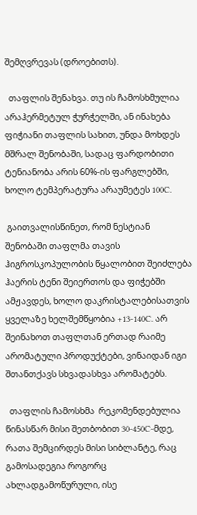შემღვრევას (დროებითს).

  თაფლის შენახვა. თუ ის ჩამოსხმულია არაჰერმეტულ ჭურჭელში, ან ინახება ფიჭიანი თაფლის სახით, უნდა მოხდეს მშრალ შენობაში, სადაც ფარდობითი ტენიანობა არის 60%-ის ფარგლებში, ხოლო ტემპერატურა არაუმეტეს 100C.

 გაითვალისწინეთ, რომ ნესტიან შენობაში თაფლმა თავის ჰიგროსკოპულობის წყალობით შეიძლება ჰაერის ტენი შეიერთოს და ფიჭებში ამჟავდეს, ხოლო დაკრისტალებისათვის ყველაზე ხელშემწყობია +13-140C. არ შეინახოთ თაფლთან ერთად რაიმე არომატული პროდუქტები, ვინაიდან იგი შთანთქავს სხვადასხვა არომატებს.

  თაფლის ჩამოსხმა  რეკომენდებულია წინასწარ მისი შეთბობით 30-450C-მდე, რათა შემცირდეს მისი სიბლანტე, რაც გამოსადეგია როგორც ახლადგამოწურული, ისე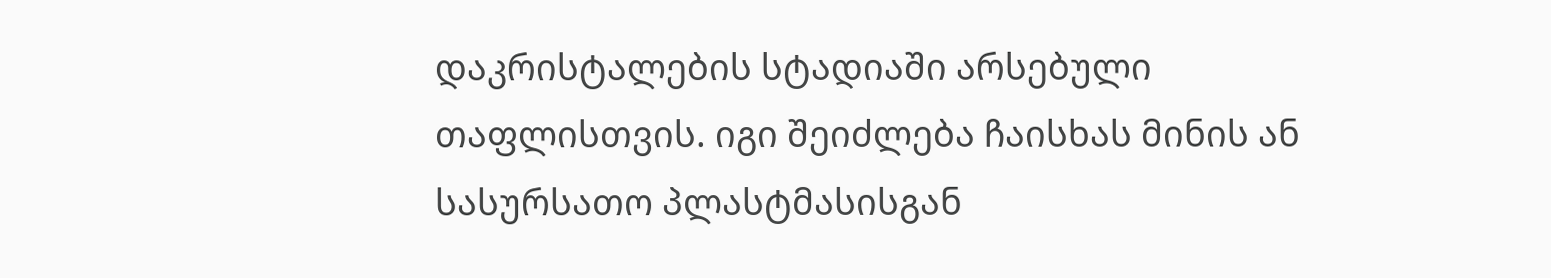დაკრისტალების სტადიაში არსებული თაფლისთვის. იგი შეიძლება ჩაისხას მინის ან სასურსათო პლასტმასისგან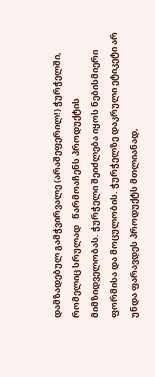დამზადებულ გამჭვირვალე (არაშეფერილ!) ჭურჭელში, რომელიც სრულად   წარმოაჩენს პროდუქტის მიმზიდველობას. ჭურჭელი შეიძლება იყოს ნებისმიერი ფორმისა და მოცულობის. ჭურჭელზე დაკრული ეტიკეტი არ უნდა ფარავდეს პროდუქტს მთლიანად,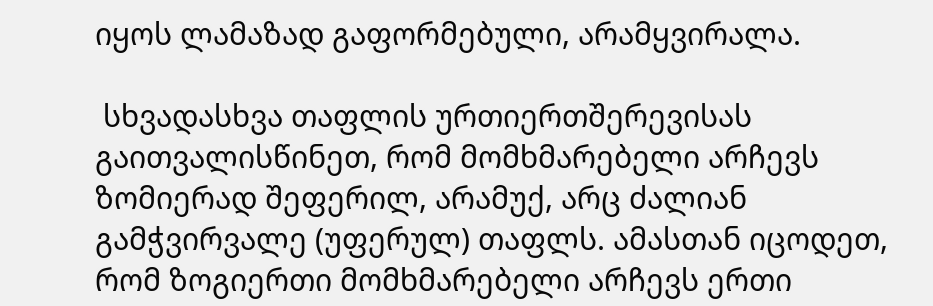იყოს ლამაზად გაფორმებული, არამყვირალა.

 სხვადასხვა თაფლის ურთიერთშერევისას გაითვალისწინეთ, რომ მომხმარებელი არჩევს ზომიერად შეფერილ, არამუქ, არც ძალიან გამჭვირვალე (უფერულ) თაფლს. ამასთან იცოდეთ, რომ ზოგიერთი მომხმარებელი არჩევს ერთი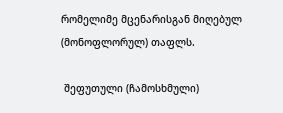რომელიმე მცენარისგან მიღებულ (მონოფლორულ) თაფლს.

 შეფუთული (ჩამოსხმული)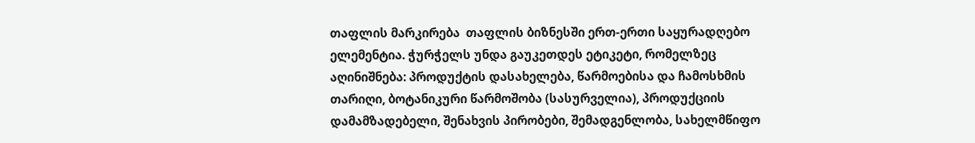თაფლის მარკირება  თაფლის ბიზნესში ერთ-ერთი საყურადღებო ელემენტია. ჭურჭელს უნდა გაუკეთდეს ეტიკეტი, რომელზეც აღინიშნება: პროდუქტის დასახელება, წარმოებისა და ჩამოსხმის თარიღი, ბოტანიკური წარმოშობა (სასურველია), პროდუქციის დამამზადებელი, შენახვის პირობები, შემადგენლობა, სახელმწიფო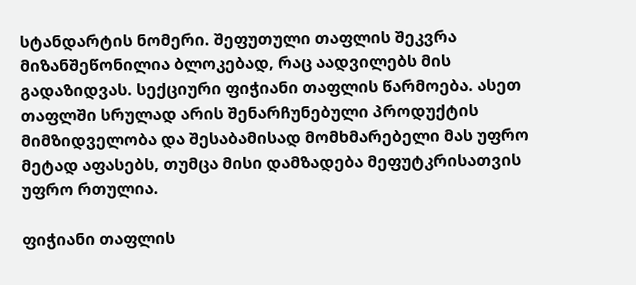სტანდარტის ნომერი. შეფუთული თაფლის შეკვრა მიზანშეწონილია ბლოკებად, რაც აადვილებს მის გადაზიდვას. სექციური ფიჭიანი თაფლის წარმოება. ასეთ თაფლში სრულად არის შენარჩუნებული პროდუქტის მიმზიდველობა და შესაბამისად მომხმარებელი მას უფრო მეტად აფასებს, თუმცა მისი დამზადება მეფუტკრისათვის უფრო რთულია.

ფიჭიანი თაფლის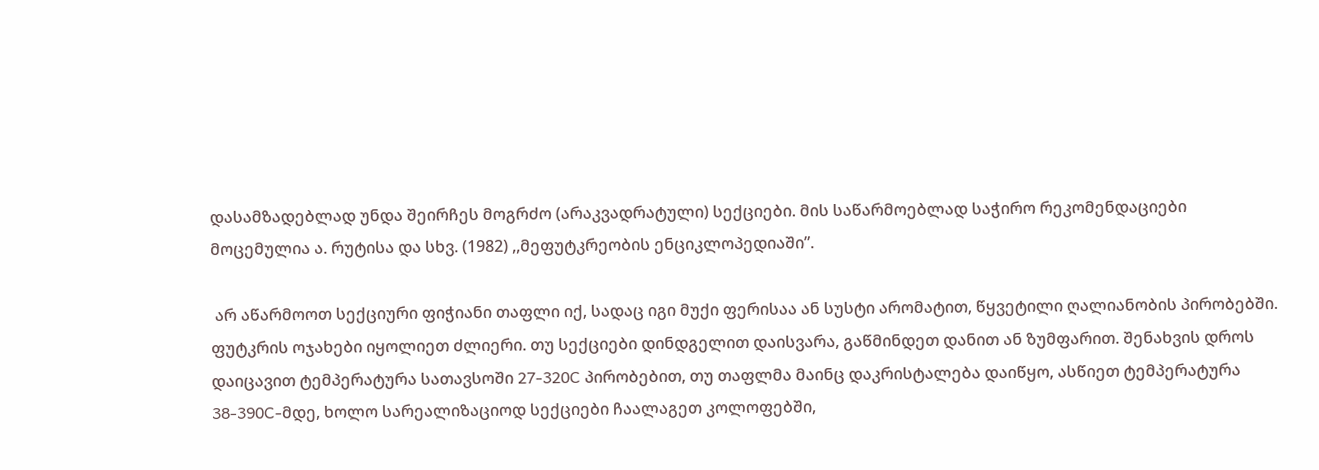დასამზადებლად უნდა შეირჩეს მოგრძო (არაკვადრატული) სექციები. მის საწარმოებლად საჭირო რეკომენდაციები მოცემულია ა. რუტისა და სხვ. (1982) ,,მეფუტკრეობის ენციკლოპედიაში”.

 არ აწარმოოთ სექციური ფიჭიანი თაფლი იქ, სადაც იგი მუქი ფერისაა ან სუსტი არომატით, წყვეტილი ღალიანობის პირობებში. ფუტკრის ოჯახები იყოლიეთ ძლიერი. თუ სექციები დინდგელით დაისვარა, გაწმინდეთ დანით ან ზუმფარით. შენახვის დროს დაიცავით ტემპერატურა სათავსოში 27-320C პირობებით, თუ თაფლმა მაინც დაკრისტალება დაიწყო, ასწიეთ ტემპერატურა 38-390C-მდე, ხოლო სარეალიზაციოდ სექციები ჩაალაგეთ კოლოფებში,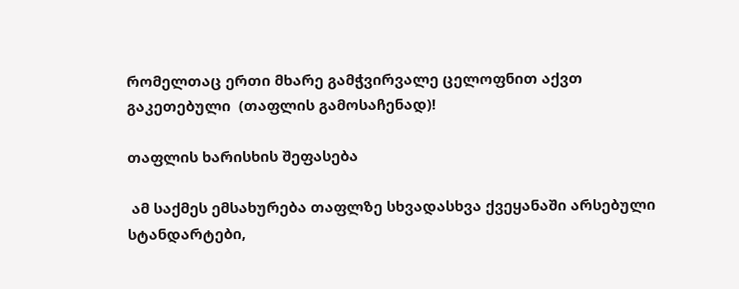რომელთაც ერთი მხარე გამჭვირვალე ცელოფნით აქვთ გაკეთებული  (თაფლის გამოსაჩენად)!

თაფლის ხარისხის შეფასება

 ამ საქმეს ემსახურება თაფლზე სხვადასხვა ქვეყანაში არსებული სტანდარტები,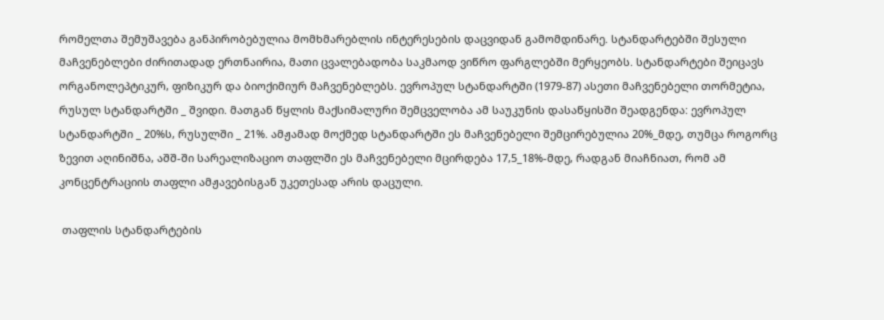რომელთა შემუშავება განპირობებულია მომხმარებლის ინტერესების დაცვიდან გამომდინარე. სტანდარტებში შესული მაჩვენებლები ძირითადად ერთნაირია, მათი ცვალებადობა საკმაოდ ვიწრო ფარგლებში მერყეობს. სტანდარტები შეიცავს ორგანოლეპტიკურ, ფიზიკურ და ბიოქიმიურ მაჩვენებლებს. ევროპულ სტანდარტში (1979-87) ასეთი მაჩვენებელი თორმეტია, რუსულ სტანდარტში _ შვიდი. მათგან წყლის მაქსიმალური შემცველობა ამ საუკუნის დასაწყისში შეადგენდა: ევროპულ სტანდარტში _ 20%ს, რუსულში _ 21%. ამჟამად მოქმედ სტანდარტში ეს მაჩვენებელი შემცირებულია 20%_მდე, თუმცა როგორც ზევით აღინიშნა, აშშ-ში სარეალიზაციო თაფლში ეს მაჩვენებელი მცირდება 17,5_18%-მდე, რადგან მიაჩნიათ, რომ ამ კონცენტრაციის თაფლი ამჟავებისგან უკეთესად არის დაცული.

 თაფლის სტანდარტების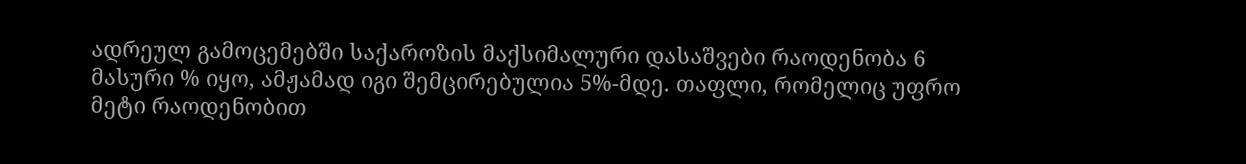ადრეულ გამოცემებში საქაროზის მაქსიმალური დასაშვები რაოდენობა 6 მასური % იყო, ამჟამად იგი შემცირებულია 5%-მდე. თაფლი, რომელიც უფრო მეტი რაოდენობით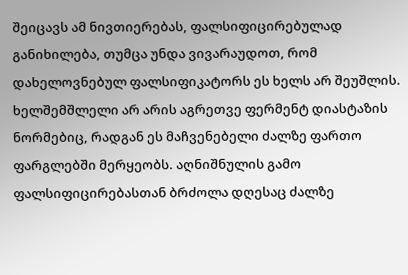შეიცავს ამ ნივთიერებას, ფალსიფიცირებულად განიხილება, თუმცა უნდა ვივარაუდოთ, რომ დახელოვნებულ ფალსიფიკატორს ეს ხელს არ შეუშლის. ხელშემშლელი არ არის აგრეთვე ფერმენტ დიასტაზის ნორმებიც, რადგან ეს მაჩვენებელი ძალზე ფართო ფარგლებში მერყეობს. აღნიშნულის გამო ფალსიფიცირებასთან ბრძოლა დღესაც ძალზე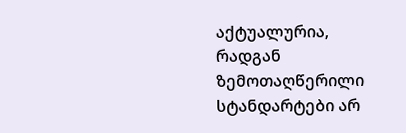აქტუალურია, რადგან ზემოთაღწერილი სტანდარტები არ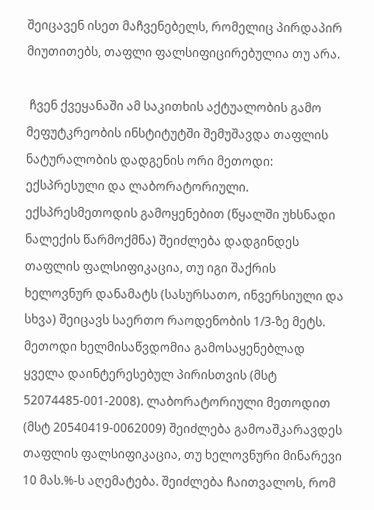შეიცავენ ისეთ მაჩვენებელს, რომელიც პირდაპირ მიუთითებს, თაფლი ფალსიფიცირებულია თუ არა.

 ჩვენ ქვეყანაში ამ საკითხის აქტუალობის გამო მეფუტკრეობის ინსტიტუტში შემუშავდა თაფლის ნატურალობის დადგენის ორი მეთოდი: ექსპრესული და ლაბორატორიული. ექსპრესმეთოდის გამოყენებით (წყალში უხსნადი ნალექის წარმოქმნა) შეიძლება დადგინდეს თაფლის ფალსიფიკაცია, თუ იგი შაქრის ხელოვნურ დანამატს (სასურსათო, ინვერსიული და სხვა) შეიცავს საერთო რაოდენობის 1/3-ზე მეტს. მეთოდი ხელმისაწვდომია გამოსაყენებლად ყველა დაინტერესებულ პირისთვის (მსტ 52074485-001-2008). ლაბორატორიული მეთოდით (მსტ 20540419-0062009) შეიძლება გამოაშკარავდეს თაფლის ფალსიფიკაცია, თუ ხელოვნური მინარევი 10 მას.%-ს აღემატება. შეიძლება ჩაითვალოს, რომ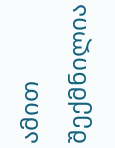ამით შექმნილია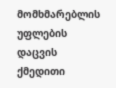მომხმარებლის უფლების დაცვის ქმედითი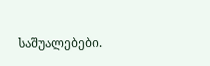საშუალებები.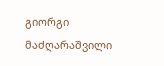გიორგი მაძღარაშვილი